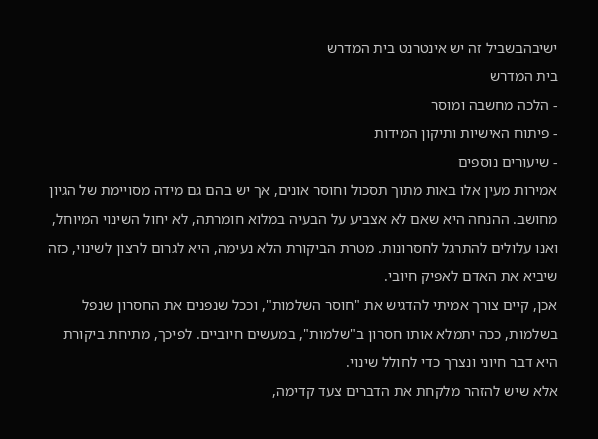ישיבהבשביל זה יש אינטרנט בית המדרש
בית המדרש
- הלכה מחשבה ומוסר
- פיתוח האישיות ותיקון המידות
- שיעורים נוספים
אמירות מעין אלו באות מתוך תסכול וחוסר אונים, אך יש בהם גם מידה מסויימת של הגיון מחושב. ההנחה היא שאם לא אצביע על הבעיה במלוא חומרתה, לא יחול השינוי המיוחל, ואנו עלולים להתרגל לחסרונות. מטרת הביקורת הלא נעימה, היא לגרום לרצון לשינוי, כזה שיביא את האדם לאפיק חיובי.
אכן, קיים צורך אמיתי להדגיש את "חוסר השלמות", וככל שנפנים את החסרון שנפל בשלמות, ככה יתמלא אותו חסרון ב"שלמות", במעשים חיוביים. לפיכך, מתיחת ביקורת היא דבר חיוני ונצרך כדי לחולל שינוי.
אלא שיש להזהר מלקחת את הדברים צעד קדימה,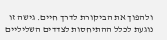ולהפוך את הביקורת לדרך חיים. גישה זו נוגעת לכלל ההתיחסות לצדדים השליליים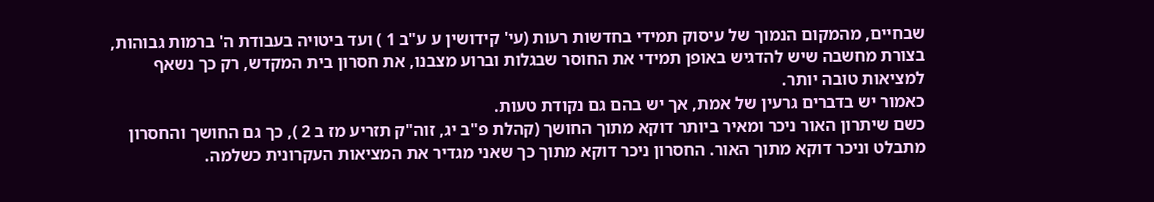שבחיים, מהמקום הנמוך של עיסוק תמידי בחדשות רעות (עי' קידושין ע ע"ב 1 ) ועד ביטויה בעבודת ה' ברמות גבוהות, בצורת מחשבה שיש להדגיש באופן תמידי את החוסר שבגלות וברוע מצבנו, את חסרון בית המקדש, רק כך נשאף למציאות טובה יותר.
כאמור יש בדברים גרעין של אמת, אך יש בהם גם נקודת טעות.
כשם שיתרון האור ניכר ומאיר ביותר דוקא מתוך החושך (קהלת פ"ב יג, זוה"ק תזריע מז ב 2 ), כך גם החושך והחסרון מתבלט וניכר דוקא מתוך האור. החסרון ניכר דוקא מתוך כך שאני מגדיר את המציאות העקרונית כשלמה.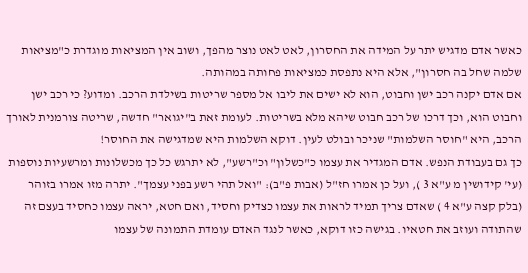כאשר אדם מדגיש יתר על המידה את החסרון, לאט לאט נוצר מהפך, ושוב אין המציאות מוגדרת כ"מציאות שלמה שחל בה חסרון", אלא היא נתפסת כמציאות פחותה במהותה.
אם אדם יקנה רכב ישן וחבוט, הוא לא ישים את ליבו אל מספר שריטות בשילדת הרכב. ומדוע? כי רכב ישן וחבוט הוא, וכך דרכו של רכב חבוט שיהא מלא בשריטות. לעומת זאת ב"יגואר" חדשה, שריטה צורמנית לאורך הרכב, היא "חוסר השלמות" שניכר ובולט לעין. דוקא השלמות היא שמדגישה את החוסר!
כך גם בעבודת הנפש. אדם המגדיר את עצמו כ"כשלון" וכ"רשע", לא יתרגש כל כך מכשלונות ומרשעיות נוספות (עי' קידושין מ ע"א 3 ), ועל כן אמרו חז"ל (אבות פ"ב): "ואל תהי רשע בפני עצמך". יתרה מזו אמרו בזוהר (בלק קצה ע"א 4 ) שאדם צריך תמיד לראות את עצמו כצדיק וחסיד, ואם חטא, יראה עצמו כחסיד בעצם זה שהתודה ועוזב את חטאיו. בגישה כזו דוקא, כאשר לנגד האדם עומדת התמונה של עצמו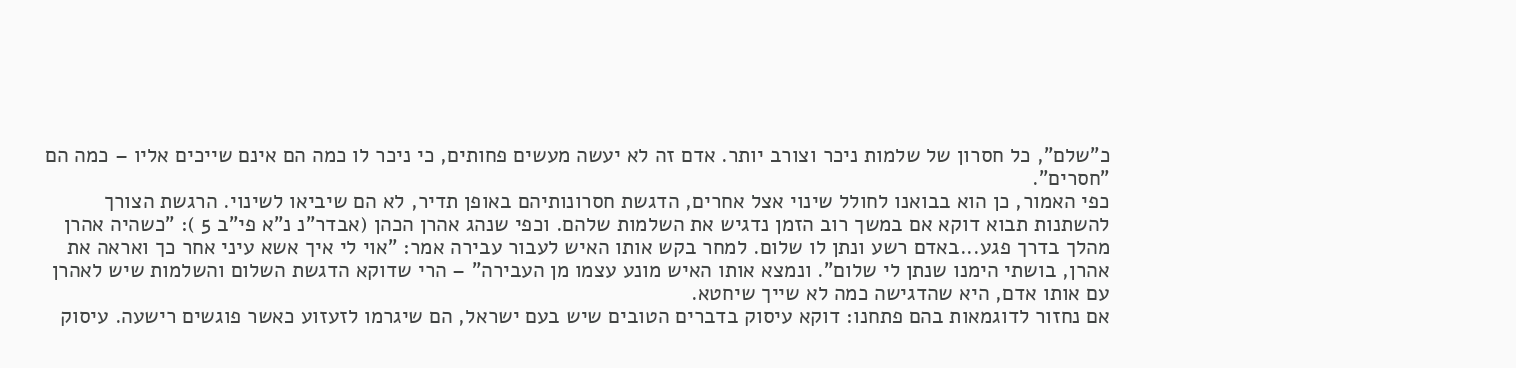כ"שלם", כל חסרון של שלמות ניכר וצורב יותר. אדם זה לא יעשה מעשים פחותים, כי ניכר לו כמה הם אינם שייכים אליו – כמה הם "חסרים".
כפי האמור, כן הוא בבואנו לחולל שינוי אצל אחרים, הדגשת חסרונותיהם באופן תדיר, לא הם שיביאו לשינוי. הרגשת הצורך להשתנות תבוא דוקא אם במשך רוב הזמן נדגיש את השלמות שלהם. וכפי שנהג אהרן הכהן (אבדר"נ נ"א פי"ב 5 ): "כשהיה אהרן מהלך בדרך פגע...באדם רשע ונתן לו שלום. למחר בקש אותו האיש לעבור עבירה אמר: "אוי לי איך אשא עיני אחר כך ואראה את אהרן, בושתי הימנו שנתן לי שלום". ונמצא אותו האיש מונע עצמו מן העבירה" – הרי שדוקא הדגשת השלום והשלמות שיש לאהרן עם אותו אדם, היא שהדגישה כמה לא שייך שיחטא.
אם נחזור לדוגמאות בהם פתחנו: דוקא עיסוק בדברים הטובים שיש בעם ישראל, הם שיגרמו לזעזוע כאשר פוגשים רישעה. עיסוק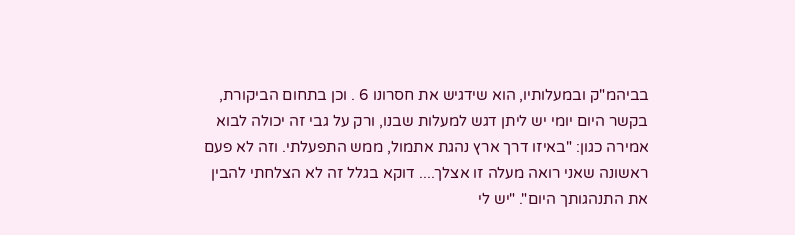בביהמ"ק ובמעלותיו, הוא שידגיש את חסרונו 6 . וכן בתחום הביקורת, בקשר היום יומי יש ליתן דגש למעלות שבנו, ורק על גבי זה יכולה לבוא אמירה כגון: "באיזו דרך ארץ נהגת אתמול, ממש התפעלתי. וזה לא פעם ראשונה שאני רואה מעלה זו אצלך.... דוקא בגלל זה לא הצלחתי להבין את התנהגותך היום". "יש לי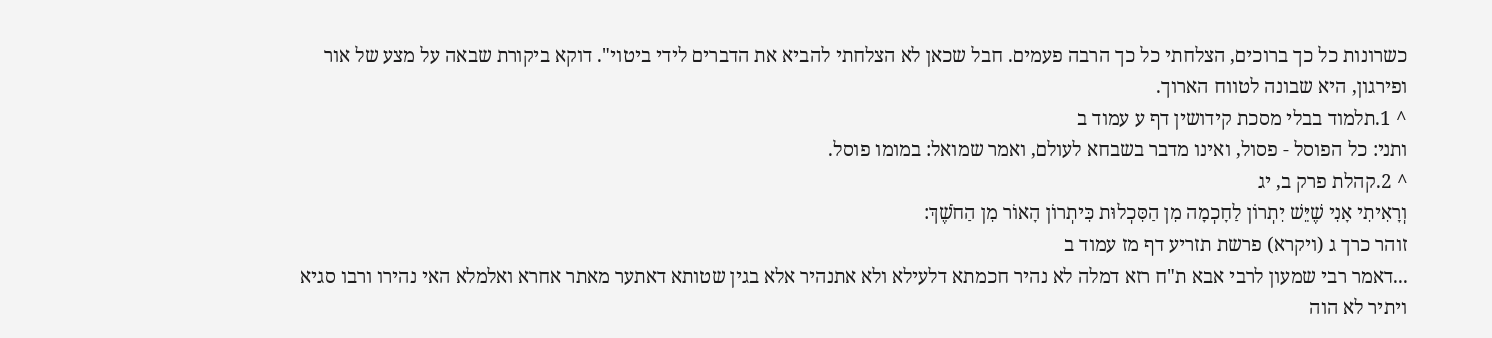כשרונות כל כך ברוכים, הצלחתי כל כך הרבה פעמים. חבל שכאן לא הצלחתי להביא את הדברים לידי ביטוי". דוקא ביקורת שבאה על מצע של אור ופירגון, היא שבונה לטווח הארוך.
^ 1.תלמוד בבלי מסכת קידושין דף ע עמוד ב
ותני: כל הפוסל - פסול, ואינו מדבר בשבחא לעולם, ואמר שמואל: במומו פוסל.
^ 2.קהלת פרק ב, יג
וְרָאִיתִי אָנִי שֶׁיֵּשׁ יִתְרוֹן לַחָכְמָה מִן הַסִּכְלוּת כִּיתְרוֹן הָאוֹר מִן הַחֹשֶׁךְ:
זוהר כרך ג (ויקרא) פרשת תזריע דף מז עמוד ב
...דאמר רבי שמעון לרבי אבא ת"ח רזא דמלה לא נהיר חכמתא דלעילא ולא אתנהיר אלא בגין שטותא דאתער מאתר אחרא ואלמלא האי נהירו ורבו סגיא ויתיר לא הוה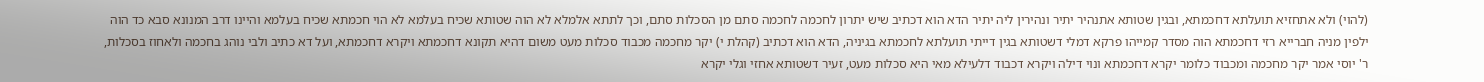(להוי) ולא אתחזיא תועלתא דחכמתא, ובגין שטותא אתנהיר יתיר ונהירין ליה יתיר הדא הוא דכתיב שיש יתרון לחכמה לחכמה סתם מן הסכלות סתם, וכך לתתא אלמלא לא הוה שטותא שכיח בעלמא לא הוי חכמתא שכיח בעלמא והיינו דרב המנונא סבא כד הוה ילפין מניה חברייא רזי דחכמתא הוה מסדר קמייהו פרקא דמלי דשטותא בגין דייתי תועלתא לחכמתא בגיניה, הדא הוא דכתיב (קהלת י) יקר מחכמה מכבוד סכלות מעט משום דהיא תקונא דחכמתא ויקרא דחכמתא, ועל דא כתיב ולבי נוהג בחכמה ולאחוז בסכלות, ר' יוסי אמר יקר מחכמה ומכבוד כלומר יקרא דחכמתא ונוי דילה ויקרא דכבוד דלעילא מאי היא סכלות מעט, זעיר דשטותא אחזי וגלי יקרא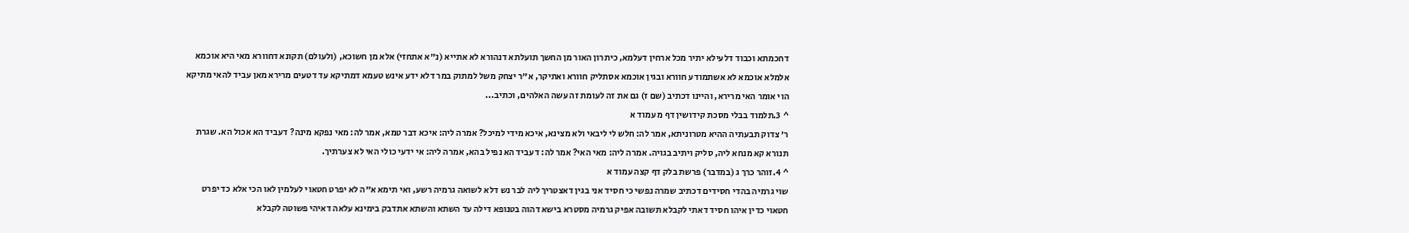דחכמתא וכבוד דלעילא יתיר מכל ארחין דעלמא, כיתרון האור מן החשך תועלתא דנהורא לא אתייא (נ"א אתחזי) אלא מן חשוכא, (ולעולם) תקונא דחוורא מאי היא אוכמא אלמלא אוכמא לא אשתמודע חוורא ובגין אוכמא אסתליק חוורא ואתיקר, א"ר יצחק משל למתוק במר דלא ידע אינש טעמא דמתיקא עד דטעים מרירא מאן עביד להאי מתיקא הוי אומר האי מרירא, והיינו דכתיב (שם ז) גם את זה לעומת זה עשה האלהים, וכתיב...
^ 3.תלמוד בבלי מסכת קידושין דף מ עמוד א
ר' צדוק תבעתיה ההיא מטרוניתא, אמר לה: חלש לי ליבאי ולא מצינא, איכא מידי למיכל? אמרה ליה: איכא דבר טמא, אמר לה: מאי נפקא מינה? דעביד הא אכול הא. שגרת תנורא קא מנחא ליה, סליק ויתיב בגויה. אמרה ליה: מאי האי? אמר לה: דעביד הא נפיל בהא, אמרה ליה: אי ידעי כולי האי לא צערתיך.
^ 4.זוהר כרך ג (במדבר) פרשת בלק דף קצה עמוד א
שוי גרמיה בהדי חסידים דכתיב שמרה נפשי כי חסיד אני בגין דאצטריך ליה לבר נש דלא לשואה גרמיה רשע, ואי תימא א"ה לא יפרט חטאוי לעלמין לאו הכי אלא כד יפרט חטאוי כדין איהו חסיד דאתי לקבלא תשובה אפיק גרמיה מסטרא בישא דהוה בטנופא דילה עד השתא והשתא אתדבק בימינא עלאה דאיהי פשוטה לקבלא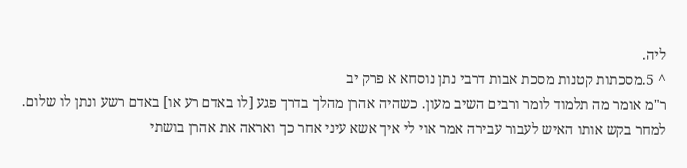ליה.
^ 5.מסכתות קטנות מסכת אבות דרבי נתן נוסחא א פרק יב
ר"מ אומר מה תלמוד לומר ורבים השיב מעון. כשהיה אהרן מהלך בדרך פגע [לו באדם רע או] באדם רשע ונתן לו שלום. למחר בקש אותו האיש לעבור עבירה אמר אוי לי איך אשא עיני אחר כך ואראה את אהרן בושתי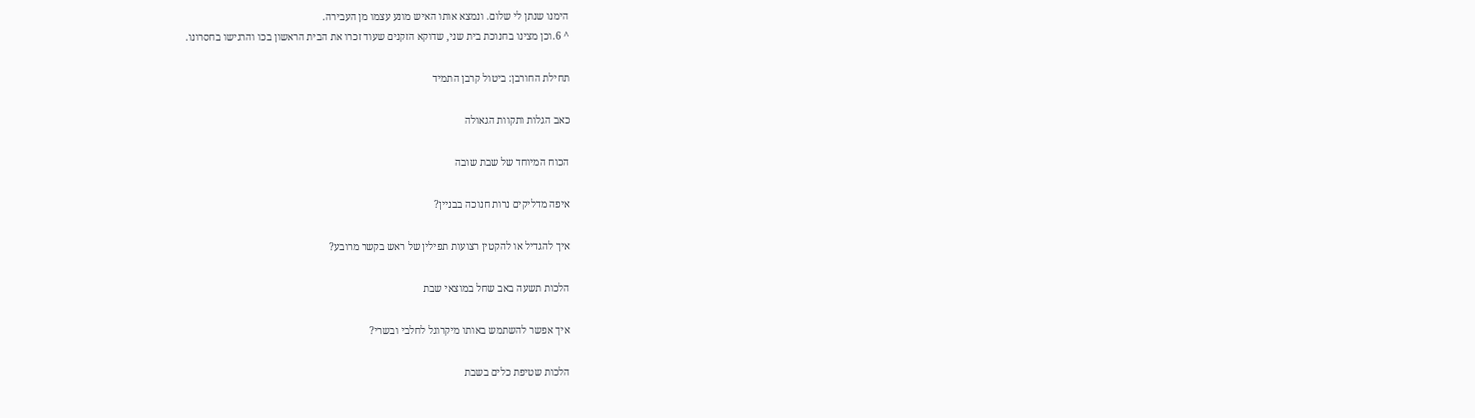הימנו שנתן לי שלום. ונמצא אותו האיש מונע עצמו מן העבירה.
^ 6.וכן מצינו בחנוכת בית שני, שדוקא הזקנים שעוד זכרו את הבית הראשון בכו והרגישו בחסרונו.

תחילת החורבן: ביטול קרבן התמיד

כאב הגלות ותקוות הגאולה

הכוח המיוחד של שבת שובה

איפה מדליקים נרות חנוכה בבניין?

איך להגדיל או להקטין רצועות תפילין של ראש בקשר מרובע?

הלכות תשעה באב שחל במוצאי שבת

איך אפשר להשתמש באותו מיקרוגל לחלבי ובשרי?

הלכות שטיפת כלים בשבת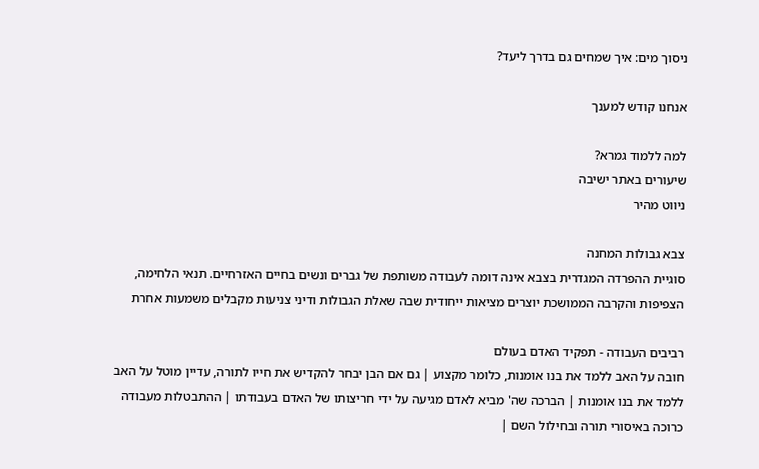ניסוך מים: איך שמחים גם בדרך ליעד?

אנחנו קודש למענך

למה ללמוד גמרא?
שיעורים באתר ישיבה
ניווט מהיר

צבא גבולות המחנה
סוגיית ההפרדה המגדרית בצבא אינה דומה לעבודה משותפת של גברים ונשים בחיים האזרחיים. תנאי הלחימה, הצפיפות והקרבה הממושכת יוצרים מציאות ייחודית שבה שאלת הגבולות ודיני צניעות מקבלים משמעות אחרת

רביבים העבודה - תפקיד האדם בעולם
חובה על האב ללמד את בנו אומנות, כלומר מקצוע | גם אם הבן יבחר להקדיש את חייו לתורה, עדיין מוטל על האב ללמד את בנו אומנות | הברכה שה' מביא לאדם מגיעה על ידי חריצותו של האדם בעבודתו | ההתבטלות מעבודה כרוכה באיסורי תורה ובחילול השם |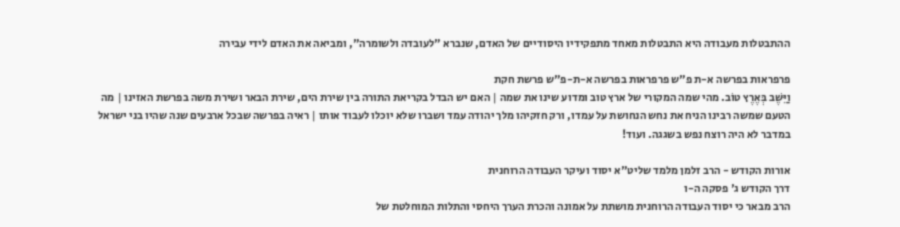ההתבטלות מעבודה היא התבטלות מאחד מתפקידיו היסודיים של האדם, שנברא "לעובדה ולשומרה", ומביאה את האדם לידי עבירה

פרפראות בפרשה א-ת פ"ש פרפראות בפרשה א-ת-פ"ש פרשת חקת
וַיֵּשֶׁב בְּאֶרֶץ טוֹב. מהי שמה המקורי של ארץ טוב ומדוע שינו את שמה | האם יש הבדל בקריאת התורה בין שירת הים, שירת הבאר ושירת משה בפרשת האזינו | מה הטעם שמשה רבינו הניח את נחש הנחושת על עמדו, ורק חזקיהו מלך יהודה עמד ושברו שלא יוכלו לעבוד אותו | ראיה בפרשה שבכל ארבעים שנה שהיו בני ישראל במדבר לא היה רוצח נפש בשגגה. ועוד!

אורות הקודש - הרב זלמן מלמד שליט"א יסוד ועיקר העבודה הרוחנית
דרך הקודש ג' פסקה ה-ו
הרב מבאר כי יסוד העבודה הרוחנית מושתת על אמונה והכרת הערך היחסי והתלות המוחלטת של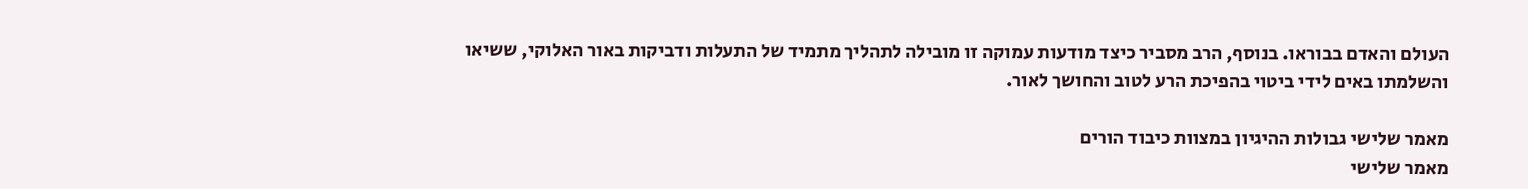העולם והאדם בבוראו. בנוסף, הרב מסביר כיצד מודעות עמוקה זו מובילה לתהליך מתמיד של התעלות ודביקות באור האלוקי, ששיאו והשלמתו באים לידי ביטוי בהפיכת הרע לטוב והחושך לאור.

מאמר שלישי גבולות ההיגיון במצוות כיבוד הורים
מאמר שלישי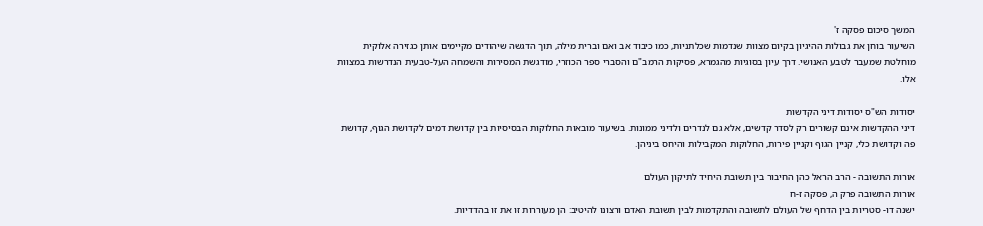המשך סיכום פסקה ז'
השיעור בוחן את גבולות ההיגיון בקיום מצוות שנדמות שכלתניות, כמו כיבוד אב ואם וברית מילה, תוך הדגשה שיהודים מקיימים אותן כגזירה אלוקית מוחלטת שמעבר לטבע האנושי. דרך עיון בסוגיות מהגמרא, פסיקות הרמב"ם והסברי ספר הכוזרי, מודגשת המסירות והשמחה העל-טבעית הנדרשות במצוות אלו.

יסודות הש"ס יסודות דיני הקדשות
דיני ההקדשות אינם קשורים רק לסדר קדשים, אלא גם לנדרים ולדיני ממונות. בשיעור מובאות החלוקות הבסיסיות בין קדושת דמים לקדושת הגוף, קדושת פה וקדושת כלי, קניין הגוף וקניין פירות, החלוקות המקבילות והיחס ביניהן.

אורות התשובה - הרב הראל כהן החיבור בין תשובת היחיד לתיקון העולם
אורות התשובה פרק ה, פסקה ז-ח
ישנה דו- סטריות בין הדחף של העולם לתשובה והתקדמות לבין תשובת האדם ורצונו להיטיב: הן מעוררות זו את זו בהדדיות.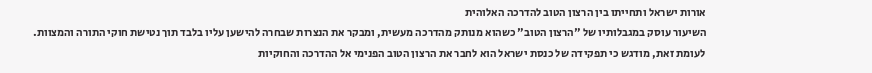אורות ישראל ותחייתו בין הרצון הטוב להדרכה האלוהית
השיעור עוסק במגבלותיו של "הרצון הטוב" כשהוא מנותק מהדרכה מעשית, ומבקר את הנצרות שבחרה להישען עליו בלבד תוך נטישת חוקי התורה והמצוות. לעומת זאת, מודגש כי תפקידה של כנסת ישראל הוא לחבר את הרצון הטוב הפנימי אל ההדרכה והחוקיות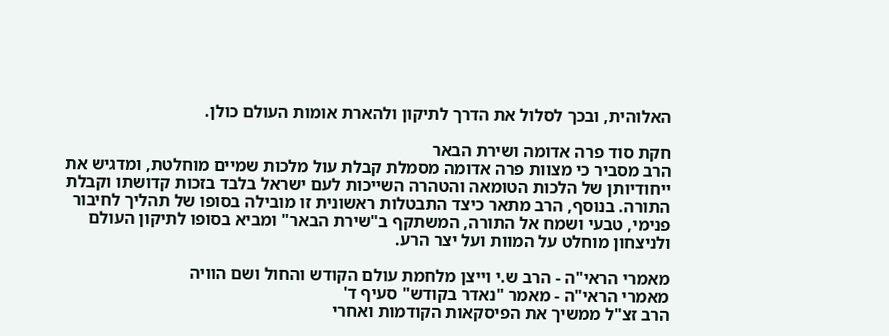האלוהית, ובכך לסלול את הדרך לתיקון ולהארת אומות העולם כולן.

חקת סוד פרה אדומה ושירת הבאר
הרב מסביר כי מצוות פרה אדומה מסמלת קבלת עול מלכות שמיים מוחלטת, ומדגיש את ייחודיותן של הלכות הטומאה והטהרה השייכות לעם ישראל בלבד בזכות קדושתו וקבלת התורה. בנוסף, הרב מתאר כיצד התבטלות ראשונית זו מובילה בסופו של תהליך לחיבור פנימי, טבעי ושמח אל התורה, המשתקף ב"שירת הבאר" ומביא בסופו לתיקון העולם ולניצחון מוחלט על המוות ועל יצר הרע.

מאמרי הראי"ה - הרב ש.י וייצן מלחמת עולם הקודש והחול ושם הוויה
מאמרי הראי"ה - מאמר "נאדר בקודש" סעיף ד'
הרב זצ"ל ממשיך את הפיסקאות הקודמות ואחרי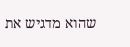שהוא מדגיש את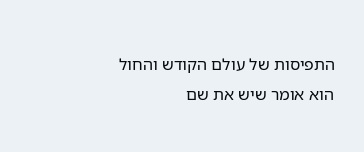התפיסות של עולם הקודש והחול הוא אומר שיש את שם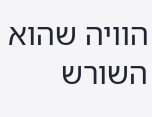הוויה שהוא השורש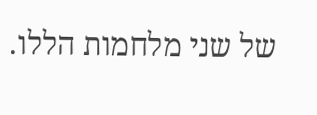של שני מלחמות הללו.